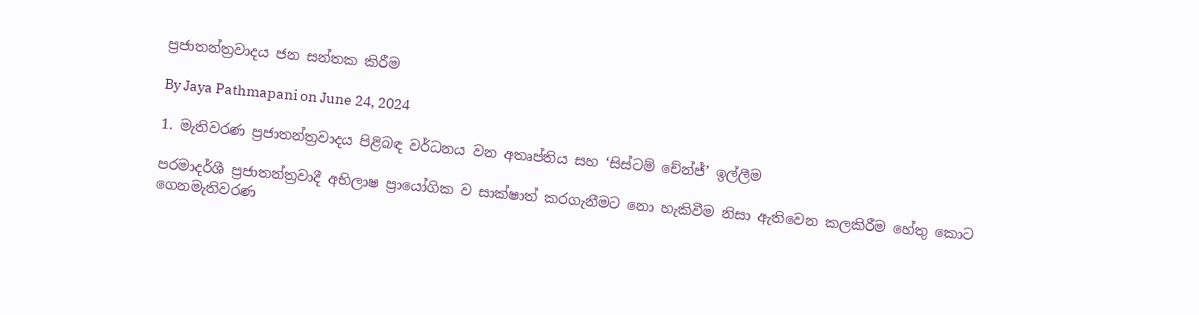ප්‍රජාතන්ත්‍රවාදය ජන සන්තක කිරීම

By Jaya Pathmapani on June 24, 2024

1. මැතිවරණ ප්‍රජාතන්ත්‍රවාදය පිළිබඳ වර්ධනය වන අතෘප්තිය සහ ‘සිස්ටම් චේන්ජ්’ ඉල්ලීම

පරමාදර්ශී ප්‍රජාතන්ත්‍රවාදී අභිලාෂ ප්‍රායෝගික ව සාක්ෂාත් කරගැනීමට නො හැකිවීම නිසා ඇතිවෙන කලකිරීම හේතු කොට ගෙනමැතිවරණ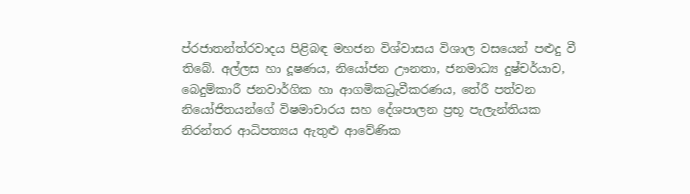ප්රජාතන්ත්රවාදය පිළිබඳ මහජන විශ්වාසය විශාල වසයෙන් පළුදු වී තිබේ. අල්ලස හා දූෂණය, නියෝජන ඌනතා, ජනමාධ්‍ය දුෂ්චර්යාව, බෙදුම්කාරී ජනවාර්ගික හා ආගමිකධ්‍රැවීකරණය, තේරී පත්වන නියෝජිතයන්ගේ විෂමාචාරය සහ දේශපාලන ප්‍රභූ පැලැන්තියක නිරන්තර ආධිපත්‍යය ඇතුළු ආවේණික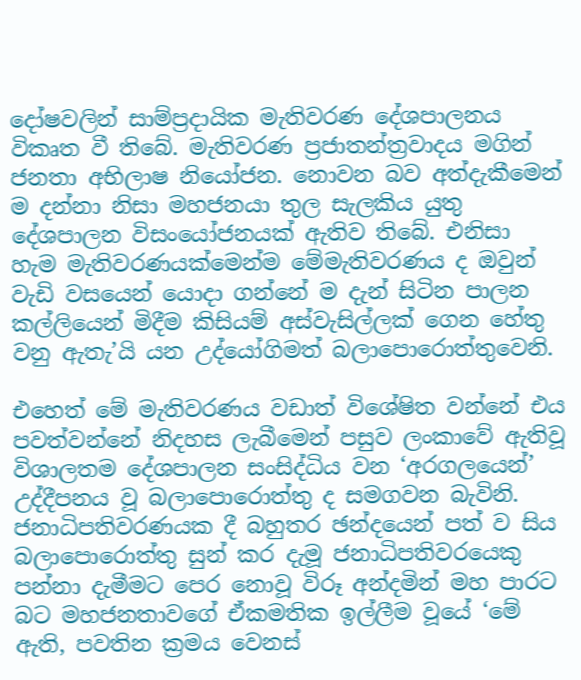දෝෂවලින් සාම්ප්‍රදායික මැතිවරණ දේශපාලනය විකෘත වී තිබේ. මැතිවරණ ප්‍රජාතන්ත්‍රවාදය මගින් ජනතා අභිලාෂ නියෝජන. නොවන බව අත්දැකීමෙන් ම දන්නා නිසා මහජනයා තුල සැලකිය යුතු දේශපාලන විසංයෝජනයක් ඇතිව තිබේ. එනිසා හැම මැතිවරණයක්මෙන්ම මේමැතිවරණය ද ඔවුන් වැඩි වසයෙන් යොදා ගන්නේ ම දැන් සිටින පාලන කල්ලියෙන් මිදීම කිසියම් අස්වැසිල්ලක් ගෙන හේතු වනු ඇතැ’යි යන උද්යෝගිමත් බලාපොරොත්තුවෙනි.

එහෙත් මේ මැතිවරණය වඩාත් විශේෂිත වන්නේ එය පවත්වන්නේ නිදහස ලැබීමෙන් පසුව ලංකාවේ ඇතිවූ විශාලතම දේශපාලන සංසිද්ධිය වන ‘අරගලයෙන්’ උද්දීපනය වූ බලාපොරොත්තු ද සමගවන බැවිනි. ජනාධිපතිවරණයක දී බහුතර ඡන්දයෙන් පත් ව සිය බලාපොරොත්තු සුන් කර දැමූ ජනාධිපතිවරයෙකු පන්නා දැමීමට පෙර නොවූ විරූ අන්දමින් මහ පාරට බට මහජනතාවගේ ඒකමතික ඉල්ලීම වූයේ ‘මේ ඇති, පවතින ක්‍රමය වෙනස්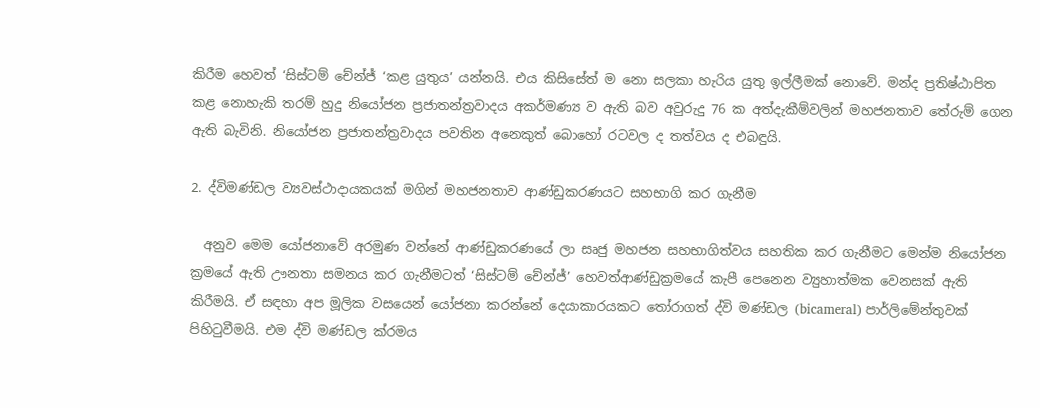කිරීම හෙවත් ‘සිස්ටම් චේන්ජ් ‘කළ යුතුය’ යන්නයි. එය කිසිසේත් ම නො සලකා හැරිය යුතු ඉල්ලීමක් නොවේ. මන්ද ප්‍රතිෂ්ඨාපිත කළ නොහැකි තරම් හුදු නියෝජන ප්‍රජාතන්ත්‍රවාදය අකර්මණ්‍ය ව ඇති බව අවුරුදු 76 ක අත්දැකීම්වලින් මහජනතාව තේරුම් ගෙන ඇති බැවිනි. නියෝජන ප්‍රජාතන්ත්‍රවාදය පවතින අනෙකුත් බොහෝ රටවල ද තත්වය ද එබඳුයි.

2. ද්විමණ්ඩල ව්‍යවස්ථාදායකයක් මගින් මහජනතාව ආණ්ඩුකරණයට සහභාගි කර ගැනීම

  අනුව මෙම යෝජනාවේ අරමුණ වන්නේ ආණ්ඩුකරණයේ ලා සෘජු මහජන සහභාගිත්වය සහතික කර ගැනීමට මෙන්ම නියෝජන ක්‍රමයේ ඇති ඌනතා සමනය කර ගැනීමටත් ‘සිස්ටම් චේන්ජ්’ හෙවත්ආණ්ඩුක්‍රමයේ කැපී පෙනෙන ව්‍යුහාත්මක වෙනසක් ඇති කිරීමයි. ඒ සඳහා අප මූලික වසයෙන් යෝජනා කරන්නේ දෙයාකාරයකට තෝරාගත් ද්වි මණ්ඩල (bicameral) පාර්ලිමේන්තුවක් පිහිටුවීමයි. එම ද්වි මණ්ඩල ක්රමය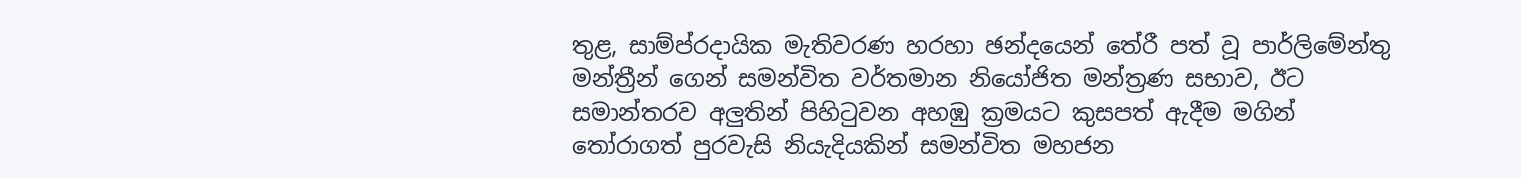තුළ, සාම්ප්රදායික මැතිවරණ හරහා ඡන්දයෙන් තේරී පත් වූ පාර්ලිමේන්තු මන්ත්‍රීන් ගෙන් සමන්විත වර්තමාන නියෝජිත මන්ත්‍රණ සභාව, ඊට සමාන්තරව අලුතින් පිහිටුවන අහඹු ක්‍රමයට කුසපත් ඇදීම මගින් තෝරාගත් පුරවැසි නියැදියකින් සමන්විත මහජන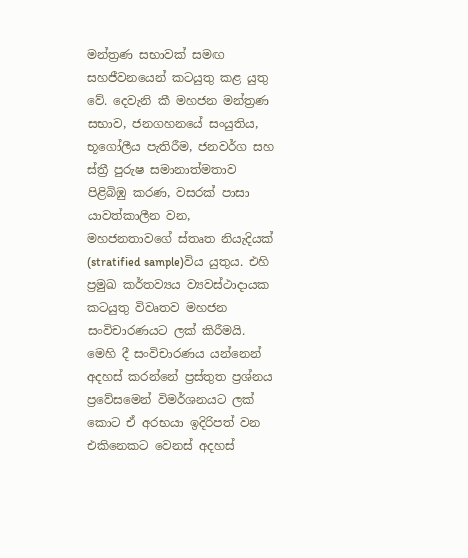මන්ත්‍රණ සභාවක් සමඟ සහජීවනයෙන් කටයුතු කළ යුතු වේ. දෙවැනි කී මහජන මන්ත්‍රණ සභාව, ජනගහනයේ සංයුතිය, භූගෝලීය පැතිරීම, ජනවර්ග සහ ස්ත්‍රී පුරුෂ සමානාත්මතාව පිළිබිඹු කරණ, වසරක් පාසා යාවත්කාලීන වන, මහජනතාවගේ ස්තෘත නියැදියක් (stratified sample)විය යුතුය. එහි ප්‍රමුඛ කර්තව්‍යය ව්‍යවස්ථාදායක කටයුතු විවෘතව මහජන සංවිචාරණයට ලක් කිරීමයි. මෙහි දී සංවිචාරණය යන්නෙන් අදහස් කරන්නේ ප්‍රස්තුත ප්‍රශ්නය ප්‍රවේසමෙන් විමර්ශනයට ලක් කොට ඒ අරභයා ඉදිරිපත් වන එකිනෙකට වෙනස් අදහස්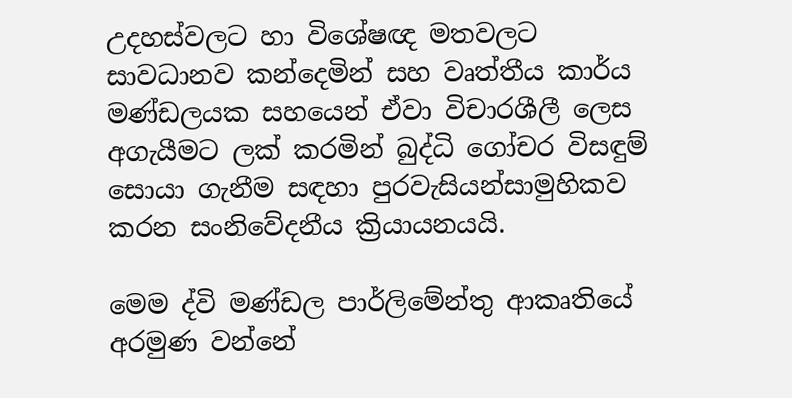උදහස්වලට හා විශේෂඥ මතවලට සාවධානව කන්දෙමින් සහ වෘත්තීය කාර්ය මණ්ඩලයක සහයෙන් ඒවා විචාරශීලී ලෙස අගැයීමට ලක් කරමින් බුද්ධි ගෝචර විසඳුම් සොයා ගැනීම සඳහා පුරවැසියන්සාමුහිකව කරන සංනිවේදනීය ක්‍රියායනයයි.

මෙම ද්වි මණ්ඩල පාර්ලිමේන්තු ආකෘතියේ අරමුණ වන්නේ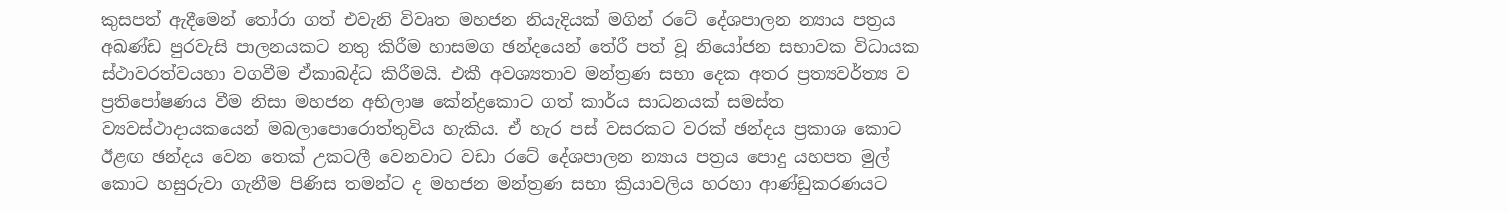කුසපත් ඇදීමෙන් තෝරා ගත් එවැනි විවෘත මහජන නියැදියක් මගින් රටේ දේශපාලන න්‍යාය පත්‍රය අඛණ්ඩ පුරවැසි පාලනයකට නතු කිරීම හාසමග ඡන්දයෙන් තේරී පත් වූ නියෝජන සභාවක විධායක ස්ථාවරත්වයහා වගවීම ඒකාබද්ධ කිරීමයි. එකී අවශ්‍යතාව මන්ත්‍රණ සභා දෙක අතර ප්‍රත්‍යවර්ත්‍ය ව ප්‍රතිපෝෂණය වීම නිසා මහජන අභිලාෂ කේන්ද්‍රකොට ගත් කාර්ය සාධනයක් සමස්ත ව්‍යවස්ථාදායකයෙන් මබලාපොරොත්තුවිය හැකිය. ඒ හැර පස් වසරකට වරක් ඡන්දය ප්‍රකාශ කොට ඊළඟ ඡන්දය වෙන තෙක් උකටලී වෙනවාට වඩා රටේ දේශපාලන න්‍යාය පත්‍රය පොදු යහපත මුල් කොට හසුරුවා ගැනීම පිණිස තමන්ට ද මහජන මන්ත්‍රණ සභා ක්‍රියාවලිය හරහා ආණ්ඩුකරණයට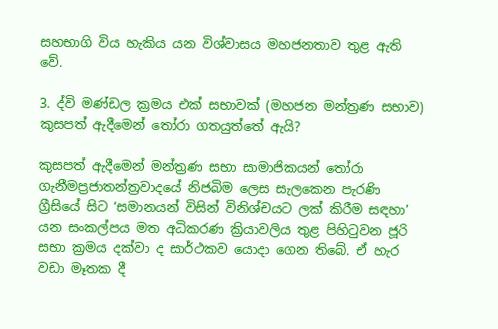සහභාගි විය හැකිය යන විශ්වාසය මහජනතාව තුළ ඇති වේ.

3. ද්වි මණ්ඩල ක්‍රමය එක් සභාවක් (මහජන මන්ත්‍රණ සභාව) කුසපත් ඇදීමෙන් තෝරා ගතයුත්තේ ඇයි?

කුසපත් ඇදීමෙන් මන්ත්‍රණ සභා සාමාජිකයන් තෝරා ගැනීමප්‍රජාතන්ත්‍රවාදයේ නිජබිම ලෙස සැලකෙන පැරණි ග්‍රීසියේ සිට ‘සමානයන් විසින් විනිශ්චයට ලක් කිරීම සඳහා’ යන සංකල්පය මත අධිකරණ ක්‍රියාවලිය තුළ පිහිටුවන ජූරි සභා ක්‍රමය දක්වා ද සාර්ථකව යොදා ගෙන තිබේ. ඒ හැර වඩා මෑතක දී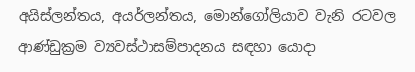අයිස්ලන්තය, අයර්ලන්තය, මොන්ගෝලියාව වැනි රටවල ආණ්ඩුක්‍රම ව්‍යවස්ථාසම්පාදනය සඳහා යොදා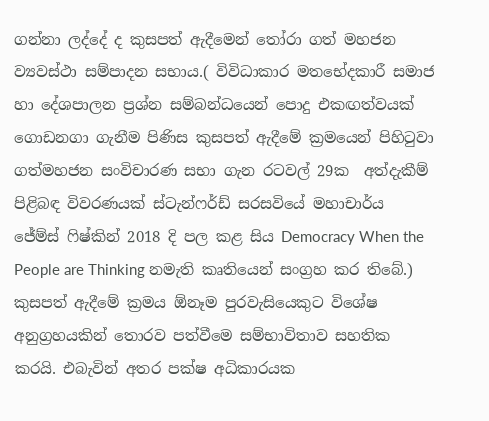ගන්නා ලද්දේ ද කුසපත් ඇදීමෙන් තෝරා ගත් මහජන ව්‍යවස්ථා සම්පාදන සභාය.( විවිධාකාර මතභේදකාරී සමාජ හා දේශපාලන ප්‍රශ්න සම්බන්ධයෙන් පොදු එකඟත්වයක් ගොඩනගා ගැනීම පිණිස කුසපත් ඇදීමේ ක්‍රමයෙන් පිහිටුවා ගත්මහජන සංවිචාරණ සභා ගැන රටවල් 29ක  අත්දැකීම් පිළිබඳ විවරණයක් ස්ටැන්ෆර්ඩ් සරසවියේ මහාචාර්ය ජේම්ස් ෆිෂ්කින් 2018 දි පල කළ සිය Democracy When the People are Thinking නමැති කෘතියෙන් සංග්‍රහ කර තිබේ.) කුසපත් ඇදීමේ ක්‍රමය ඕනෑම පුරවැසියෙකුට විශේෂ අනුග්‍රහයකින් තොරව පත්වීමෙ සම්භාවිතාව සහතික කරයි. එබැවින් අතර පක්ෂ අධිකාරයක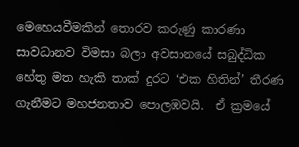මෙහෙයවීමකින් තොරව කරුණු කාරණා සාවධානව විමසා බලා අවසානයේ සබුද්ධික හේතු මත හැකි තාක් දුරට ‘එක හිතින්’ තීරණ ගැනීමට මහජනතාව පොලඹවයි.  ඒ ක්‍රමයේ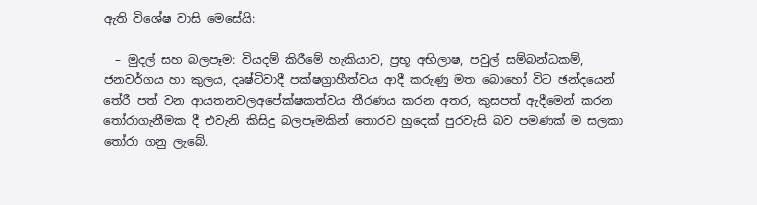ඇති විශේෂ වාසි මෙසේයි:

  – මුදල් සහ බලපෑම: වියදම් කිරීමේ හැකියාව, ප්‍රභූ අභිලාෂ, පවුල් සම්බන්ධකම්, ජනවර්ගය හා කුලය, දෘෂ්ටිවාදී පක්ෂග්‍රාහීත්වය ආදී කරුණු මත බොහෝ විට ඡන්දයෙන් තේරී පත් වන ආයතනවලඅපේක්ෂකත්වය තීරණය කරන අතර, කුසපත් ඇදීමෙන් කරන තෝරාගැනීමක දී එවැනි කිසිදු බලපෑමකින් තොරව හුදෙක් පුරවැසි බව පමණක් ම සලකා තෝරා ගනු ලැබේ.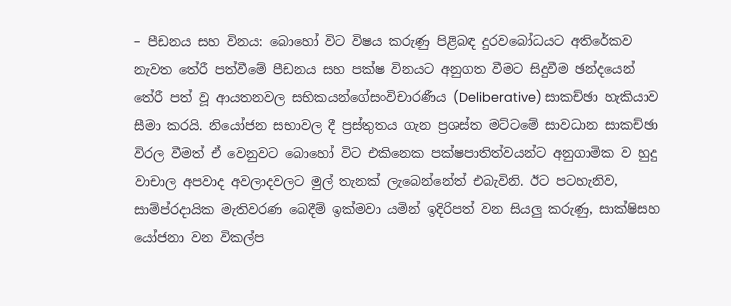– පීඩනය සහ විනය: බොහෝ විට විෂය කරුණු පිළිබඳ දුරවබෝධයට අතිරේකව නැවත තේරී පත්වීමේ පීඩනය සහ පක්ෂ විනයට අනුගත වීමට සිදුවීම ඡන්දයෙන් තේරී පත් වූ ආයතනවල සභිකයන්ගේසංවිචාරණීය (Deliberative) සාකච්ඡා හැකියාව සීමා කරයි. නියෝජන සභාවල දී ප්‍රස්තුතය ගැන ප්‍රශස්ත මට්ටමේ සාවධාන සාකච්ඡා විරල වීමත් ඒ වෙනුවට බොහෝ විට එකිනෙක පක්ෂපාතිත්වයන්ට අනුගාමික ව හුදු වාචාල අපවාද අවලාදවලට මුල් තැනක් ලැබෙන්නේත් එබැවිනි. ඊට පටහැනිව, සාම්ප්රදායික මැතිවරණ බෙදීම් ඉක්මවා යමින් ඉදිරිපත් වන සියලු කරුණු, සාක්ෂිසහ යෝජනා වන විකල්ප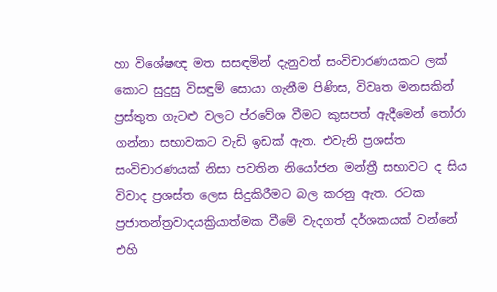හා විශේෂඥ මත සසඳමින් දැනුවත් සංවිචාරණයකට ලක් කොට සුදුසු විසඳුම් සොයා ගැනීම පිණිස, විවෘත මනසකින් ප්‍රස්තුත ගැටළු වලට ප්රවේශ වීමට කුසපත් ඇදීමෙන් තෝරා ගන්නා සභාවකට වැඩි ඉඩක් ඇත. එවැනි ප්‍රශස්ත සංවිචාරණයක් නිසා පවතින නියෝජන මන්ත්‍රී සභාවට ද සිය විවාද ප්‍රශස්ත ලෙස සිදුකිරීමට බල කරනු ඇත. රටක ප්‍රජාතන්ත්‍රවාදයක්‍රියාත්මක වීමේ වැදගත් දර්ශකයක් වන්නේ එහි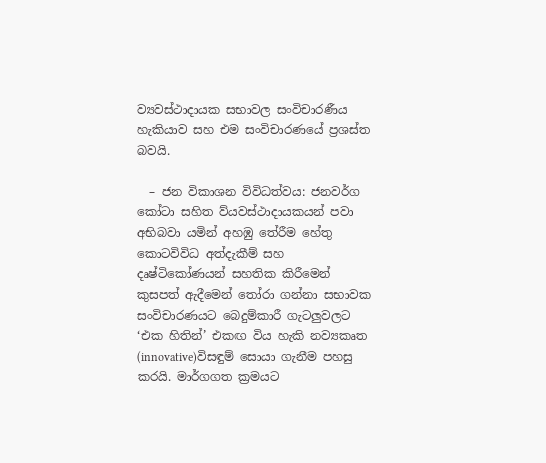ව්‍යවස්ථාදායක සභාවල සංවිචාරණීය හැකියාව සහ එම සංවිචාරණයේ ප්‍රශස්ත බවයි.

  – ජන විකාශන විවිධත්වය: ජනවර්ග කෝටා සහිත ව්යවස්ථාදායකයන් පවා අභිබවා යමින් අහඹු තේරීම හේතු කොටවිවිධ අත්දැකීම් සහ දෘෂ්ටිකෝණයන් සහතික කිරීමෙන් කුසපත් ඇදීමෙන් තෝරා ගන්නා සභාවක සංවිචාරණයට බෙදුම්කාරී ගැටලුවලට ‘එක හිතින්’ එකඟ විය හැකි නව්‍යකෘත (innovative)විසඳුම් සොයා ගැනීම පහසු කරයි. මාර්ගගත ක්‍රමයට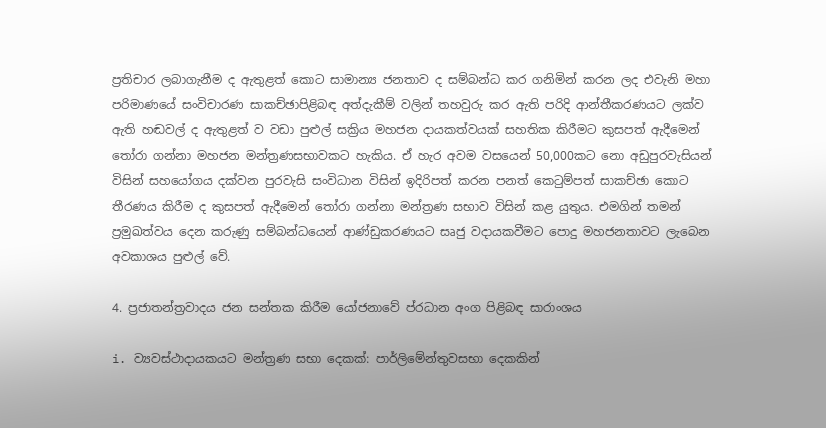ප්‍රතිචාර ලබාගැනීම ද ඇතුළත් කොට සාමාන්‍ය ජනතාව ද සම්බන්ධ කර ගනිමින් කරන ලද එවැනි මහා පරිමාණයේ සංවිචාරණ සාකච්ඡාපිළිබඳ අත්දැකීම් වලින් තහවුරු කර ඇති පරිදි ආන්තීකරණයට ලක්ව ඇති හඬවල් ද ඇතුළත් ව වඩා පුළුල් සක්‍රිය මහජන දායකත්වයක් සහතික කිරීමට කුසපත් ඇදීමෙන් තෝරා ගන්නා මහජන මන්ත්‍රණසභාවකට හැකිය. ඒ හැර අවම වසයෙන් 50,000කට නො අඩුපුරවැසියන් විසින් සහයෝගය දක්වන පුරවැසි සංවිධාන විසින් ඉදිරිපත් කරන පනත් කෙටුම්පත් සාකච්ඡා කොට තීරණය කිරීම ද කුසපත් ඇදීමෙන් තෝරා ගන්නා මන්ත්‍රණ සභාව විසින් කළ යුතුය. එමගින් තමන් ප්‍රමුඛත්වය දෙන කරුණු සම්බන්ධයෙන් ආණ්ඩුකරණයට සෘජු වදායකවීමට පොදු මහජනතාවට ලැබෙන අවකාශය පුළුල් වේ.

4. ප්‍රජාතන්ත්‍රවාදය ජන සන්තක කිරීම යෝජනාවේ ප්රධාන අංග පිළිබඳ සාරාංශය

i. ව්‍යවස්ථාදායකයට මන්ත්‍රණ සභා දෙකක්: පාර්ලිමේන්තුවසභා දෙකකින්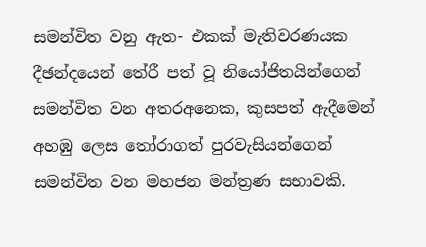සමන්විත වනු ඇත- එකක් මැතිවරණයක දීඡන්දයෙන් තේරී පත් වූ නියෝජිතයින්ගෙන් සමන්විත වන අතරඅනෙක, කුසපත් ඇදීමෙන් අහඹු ලෙස තෝරාගත් පුරවැසියන්ගෙන් සමන්විත වන මහජන මන්ත්‍රණ සභාවකි.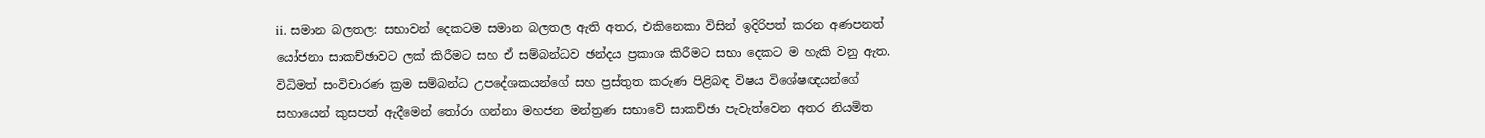ii. සමාන බලතල: සභාවන් දෙකටම සමාන බලතල ඇති අතර, එකිනෙකා විසින් ඉදිරිපත් කරන අණපනත් යෝජනා සාකච්ඡාවට ලක් කිරීමට සහ ඒ සම්බන්ධව ඡන්දය ප්‍රකාශ කිරීමට සභා දෙකට ම හැකි වනු ඇත. විධිමත් සංවිචාරණ ක්‍රම සම්බන්ධ උපදේශකයන්ගේ සහ ප්‍රස්තුත කරුණ පිළිබඳ විෂය විශේෂඥයන්ගේ සහායෙන් කුසපත් ඇදීමෙන් තෝරා ගන්නා මහජන මන්ත්‍රණ සභාවේ සාකච්ඡා පැවැත්වෙන අතර නියමිත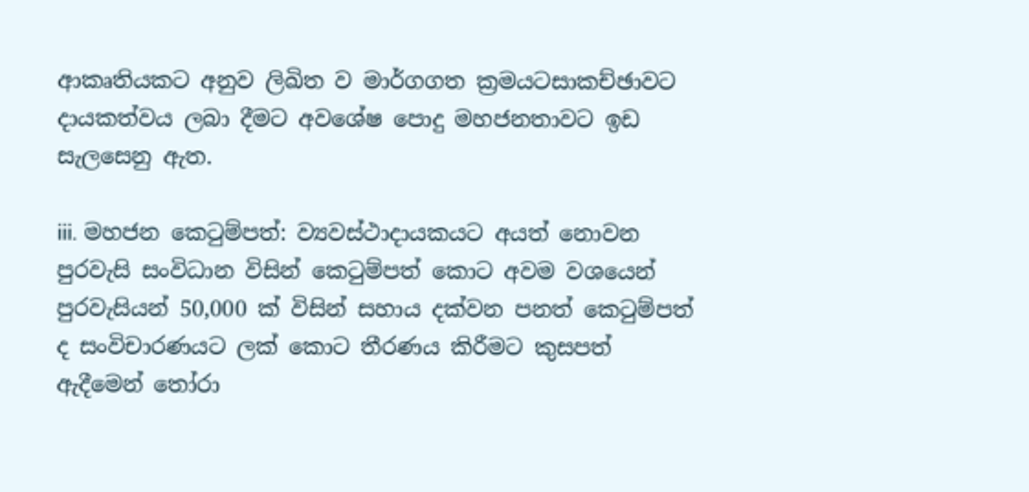ආකෘතියකට අනුව ලිඛිත ව මාර්ගගත ක්‍රමයටසාකච්ඡාවට දායකත්වය ලබා දීමට අවශේෂ පොදු මහජනතාවට ඉඩ සැලසෙනු ඇත.

iii. මහජන කෙටුම්පත්: ව්‍යවස්ථාදායකයට අයත් නොවන පුරවැසි සංවිධාන විසින් කෙටුම්පත් කොට අවම වශයෙන් පුරවැසියන් 50,000 ක් විසින් සහාය දක්වන පනත් කෙටුම්පත් ද සංවිචාරණයට ලක් කොට තීරණය කිරීමට කුසපත් ඇදීමෙන් තෝරා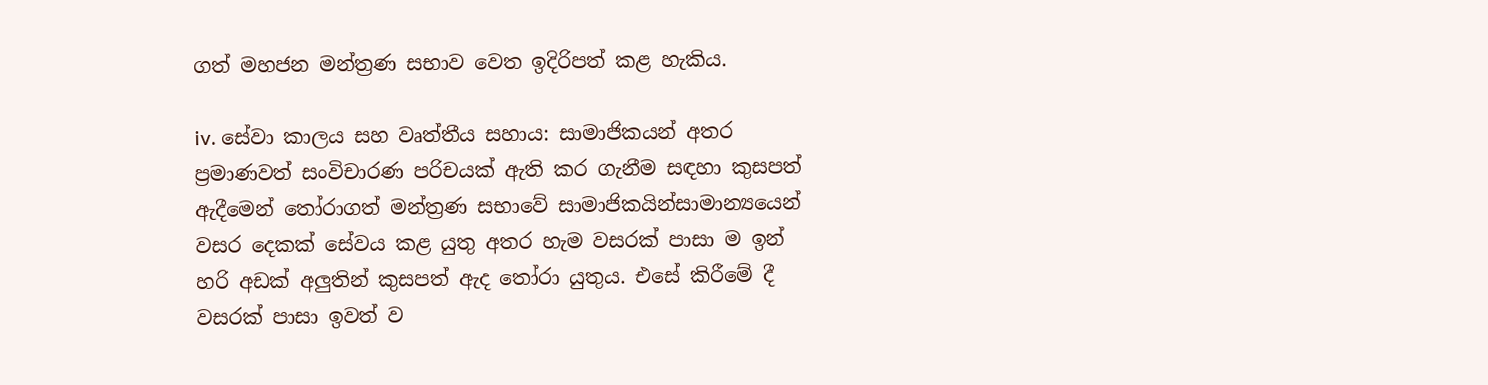ගත් මහජන මන්ත්‍රණ සභාව වෙත ඉදිරිපත් කළ හැකිය.

iv. සේවා කාලය සහ වෘත්තීය සහාය: සාමාජිකයන් අතර ප්‍රමාණවත් සංවිචාරණ පරිචයක් ඇති කර ගැනීම සඳහා කුසපත් ඇදීමෙන් තෝරාගත් මන්ත්‍රණ සභාවේ සාමාජිකයින්සාමාන්‍යයෙන් වසර දෙකක් සේවය කළ යුතු අතර හැම වසරක් පාසා ම ඉන් හරි අඩක් අලුතින් කුසපත් ඇද තෝරා යුතුය. එසේ කිරීමේ දී වසරක් පාසා ඉවත් ව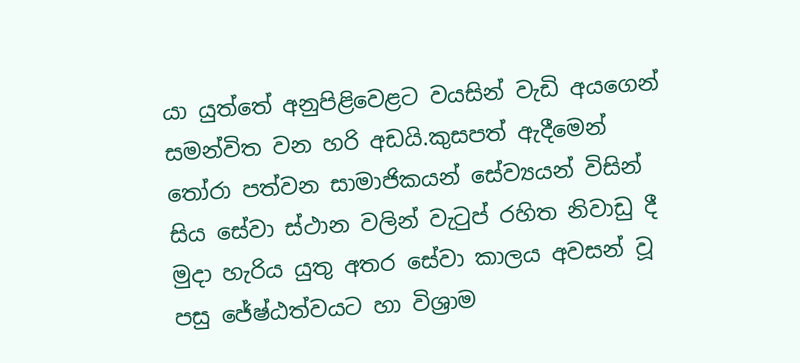යා යුත්තේ අනුපිළිවෙළට වයසින් වැඩි අයගෙන් සමන්විත වන හරි අඩයි.කුසපත් ඇදීමෙන් තෝරා පත්වන සාමාජිකයන් සේව්‍යයන් විසින් සිය සේවා ස්ථාන වලින් වැටුප් රහිත නිවාඩු දී මුදා හැරිය යුතු අතර සේවා කාලය අවසන් වූ පසු ජේෂ්ඨත්වයට හා විශ්‍රාම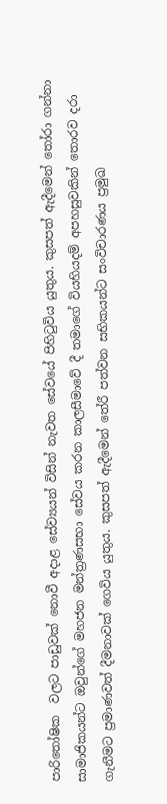පාරිතෝෂික  වලට පාඩුවක් නොවී අදාළ සේව්‍යයන් විසින් නැවත සේවයේ පිහිටුවිය යුතුය. කුසපත් ඇදීමෙන් තෝරා ගන්නා සාමාජිකයන්ට ඔවුන්ගේ මහජන මන්ත්‍රණසභා සේවය කරන කාලසීමාවේ දී තමාගේ වියහියදම් අපහසුවකින් තොරව දරා ගැනීමට ප්‍රමාණවත් දීමනාවක් ගෙවිය යුතුය. කුසපත් ඇදීමෙන් තේරී පත්වන සභිකයන්ට සංවිචාරණය ප්‍රමුඛ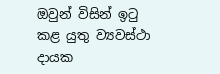ඔවුන් විසින් ඉටු කළ යුතු ව්‍යවස්ථා දායක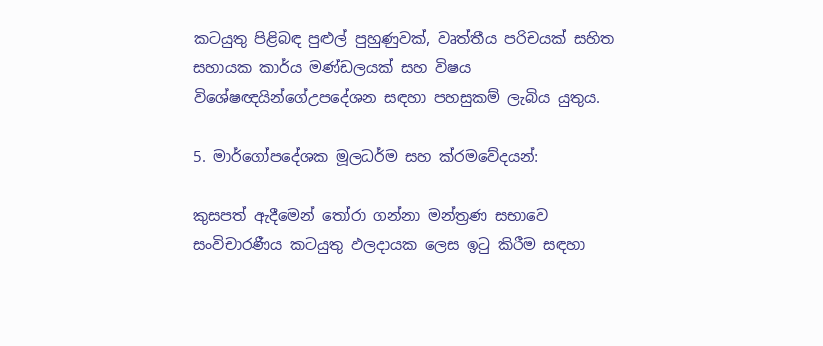කටයුතු පිළිබඳ පුළුල් පුහුණුවක්, වෘත්තීය පරිචයක් සහිත සහායක කාර්ය මණ්ඩලයක් සහ විෂය විශේෂඥයින්ගේඋපදේශන සඳහා පහසුකම් ලැබිය යුතුය.

5. මාර්ගෝපදේශක මූලධර්ම සහ ක්රමවේදයන්:

කුසපත් ඇදීමෙන් තෝරා ගන්නා මන්ත්‍රණ සභාවෙ සංවිචාරණීය කටයුතු ඵලදායක ලෙස ඉටු කිරීම සඳහා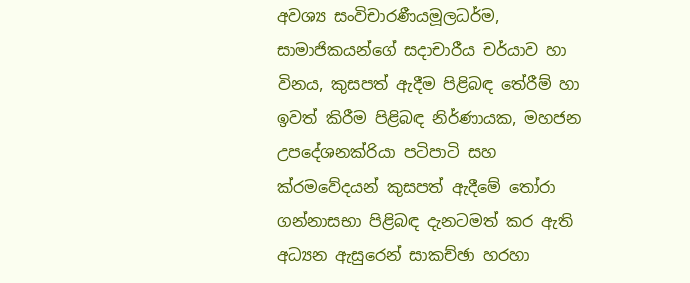අවශ්‍ය සංවිචාරණීයමූලධර්ම, සාමාජිකයන්ගේ සදාචාරීය චර්යාව හා විනය, කුසපත් ඇදීම පිළිබඳ තේරීම් හා ඉවත් කිරීම පිළිබඳ නිර්ණායක, මහජන උපදේශනක්රියා පටිපාටි සහ ක්රමවේදයන් කුසපත් ඇදීමේ තෝරා ගන්නාසභා පිළිබඳ දැනටමත් කර ඇති අධ්‍යන ඇසුරෙන් සාකච්ඡා හරහා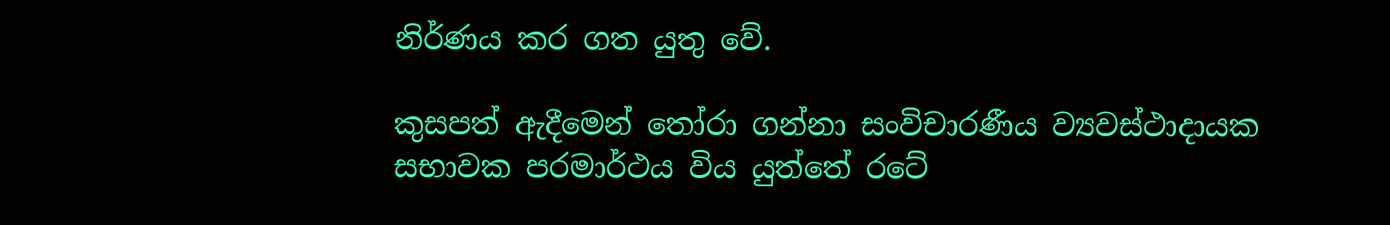නිර්ණය කර ගත යුතු වේ.

කුසපත් ඇදීමෙන් තෝරා ගන්නා සංවිචාරණීය ව්‍යවස්ථාදායක සභාවක පරමාර්ථය විය යුත්තේ රටේ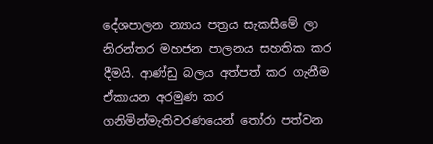දේශපාලන න්‍යාය පත්‍රය සැකසීමේ ලා නිරන්තර මහජන පාලනය සහතික කර දීමයි. ආණ්ඩු බලය අත්පත් කර ගැනීම ඒකායන අරමුණ කර ගනිමින්මැතිවරණයෙන් තෝරා පත්වන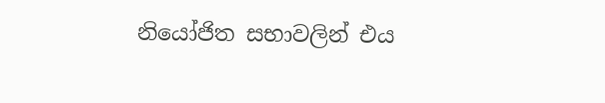නියෝජිත සභාවලින් එය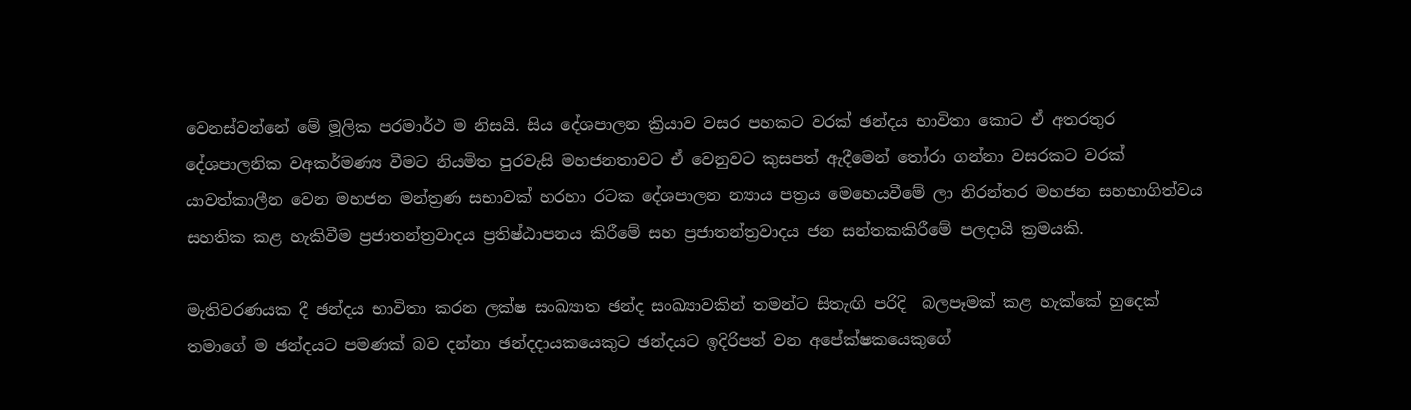වෙනස්වන්නේ මේ මූලික පරමාර්ථ ම නිසයි. සිය දේශපාලන ක්‍රියාව වසර පහකට වරක් ඡන්දය භාවිතා කොට ඒ අතරතුර දේශපාලනික වඅකර්මණ්‍ය වීමට නියමිත පුරවැසි මහජනතාවට ඒ වෙනුවට කුසපත් ඇදීමෙන් තෝරා ගන්නා වසරකට වරක් යාවත්කාලීන වෙන මහජන මන්ත්‍රණ සභාවක් හරහා රටක දේශපාලන න්‍යාය පත්‍රය මෙහෙයවීමේ ලා නිරන්තර මහජන සහභාගිත්වය සහතික කළ හැකිවීම ප්‍රජාතන්ත්‍රවාදය ප්‍රතිෂ්ඨාපනය කිරීමේ සහ ප්‍රජාතන්ත්‍රවාදය ජන සන්තකකිරීමේ පලදායි ක්‍රමයකි.

මැතිවරණයක දී ඡන්දය භාවිතා කරන ලක්ෂ සංඛ්‍යාත ඡන්ද සංඛ්‍යාවකින් තමන්ට සිතැඟි පරිදි  බලපෑමක් කළ හැක්කේ හුදෙක් තමාගේ ම ඡන්දයට පමණක් බව දන්නා ඡන්දදායකයෙකුට ඡන්දයට ඉදිරිපත් වන අපේක්ෂකයෙකුගේ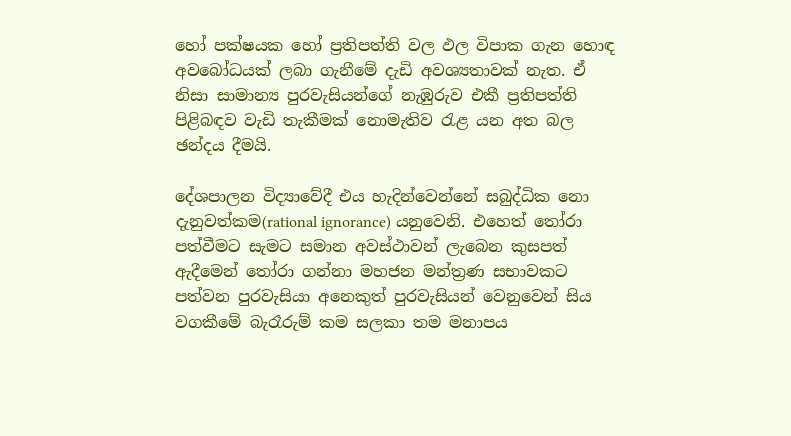හෝ පක්ෂයක හෝ ප්‍රතිපත්ති වල ඵල විපාක ගැන හොඳ අවබෝධයක් ලබා ගැනීමේ දැඩි අවශ්‍යතාවක් නැත. ඒ නිසා සාමාන්‍ය පුරවැසියන්ගේ නැඹුරුව එකී ප්‍රතිපත්ති පිළිබඳව වැඩි තැකීමක් නොමැතිව රැළ යන අත බල ඡන්දය දීමයි.

දේශපාලන විද්‍යාවේදී එය හැදින්වෙන්නේ සබුද්ධික නො දැනුවත්කම(rational ignorance) යනුවෙනි. එහෙත් තෝරා පත්වීමට සැමට සමාන අවස්ථාවන් ලැබෙන කුසපත් ඇදීමෙන් තෝරා ගන්නා මහජන මන්ත්‍රණ සභාවකට පත්වන පුරවැසියා අනෙකුත් පුරවැසියන් වෙනුවෙන් සිය වගකීමේ බැරෑරුම් කම සලකා තම මනාපය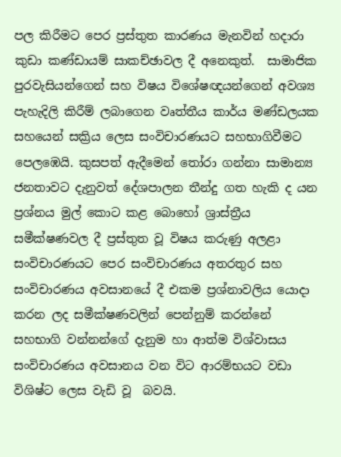පල කිරීමට පෙර ප්‍රස්තුත කාරණය මැනවින් හදාරා කුඩා කණ්ඩායම් සාකච්ඡාවල දී අනෙකුත්.  සාමාජික පුරවැසියන්ගෙන් සහ විෂය විශේෂඥයන්ගෙන් අවශ්‍ය පැහැදිලි කිරීම් ලබාගෙන වෘත්තීය කාර්ය මණ්ඩලයක සහයෙන් සක්‍රිය ලෙස සංවිචාරණයට සහභාගිවීමට පෙලඹෙයි. කුසපත් ඇදීමෙන් තෝරා ගන්නා සාමාන්‍ය ජනතාවට දැනුවත් දේශපාලන තීන්දු ගත හැකි ද යන ප්‍රශ්නය මුල් කොට කළ බොහෝ ශ්‍රාස්ත්‍රීය සමීක්ෂණවල දී ප්‍රස්තුත වූ විෂය කරුණු අලළා සංවිචාරණයට පෙර සංවිචාරණය අතරතුර සහ සංවිචාරණය අවසානයේ දී එකම ප්‍රශ්නාවලිය යොදා කරන ලද සමීක්ෂණවලින් පෙන්නුම් කරන්නේ සහභාගි වන්නන්ගේ දැනුම හා ආත්ම විශ්වාසය සංවිචාරණය අවසානය වන විට ආරම්භයට වඩා විශිෂ්ට ලෙස වැඩි වූ  බවයි.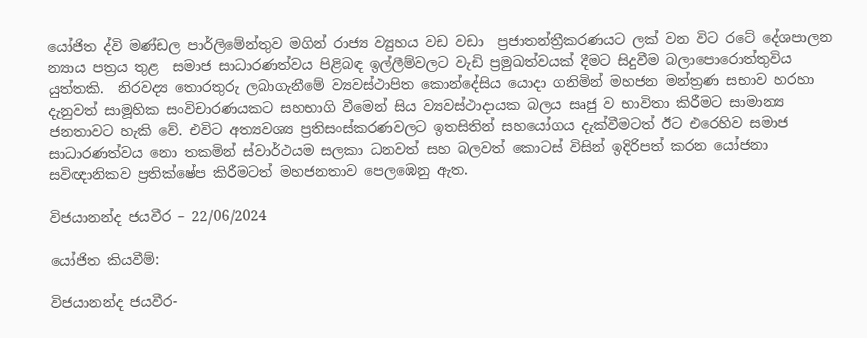යෝජිත ද්වි මණ්ඩල පාර්ලිමේන්තුව මගින් රාජ්‍ය ව්‍යුහය වඩ වඩා  ප්‍රජාතන්ත්‍රීකරණයට ලක් වන විට රටේ දේශපාලන න්‍යාය පත්‍රය තුළ  සමාජ සාධාරණත්වය පිළිබඳ ඉල්ලීම්වලට වැඩි ප්‍රමුඛත්වයක් දීමට සිදුවීම බලාපොරොත්තුවිය යුත්තකි.  නිරවද්‍ය තොරතුරු ලබාගැනීමේ ව්‍යවස්ථාපිත කොන්දේසිය යොදා ගනිමින් මහජන මන්ත්‍රණ සභාව හරහා දැනුවත් සාමූහික සංවිචාරණයකට සහභාගි වීමෙන් සිය ව්‍යවස්ථාදායක බලය සෘජු ව භාවිතා කිරීමට සාමාන්‍ය ජනතාවට හැකි වේ. එවිට අත්‍යවශ්‍ය ප්‍රතිසංස්කරණවලට ඉතසිතින් සහයෝගය දැක්වීමටත් ඊට එරෙහිව සමාජ සාධාරණත්වය නො තකමින් ස්වාර්ථයම සලකා ධනවත් සහ බලවත් කොටස් විසින් ඉදිරිපත් කරන යෝජනා සවිඥානිකව ප්‍රතික්ෂේප කිරීමටත් මහජනතාව පෙලඹෙනු ඇත.

විජයානන්ද ජයවීර – 22/06/2024

යෝජිත කියවීම්:

විජයානන්ද ජයවීර-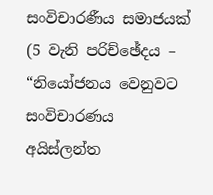සංවිචාරණීය සමාජයක්  (5 වැනි පරිච්ඡේදය – “නියෝජනය වෙනුවට සංවිචාරණය අයිස්ලන්ත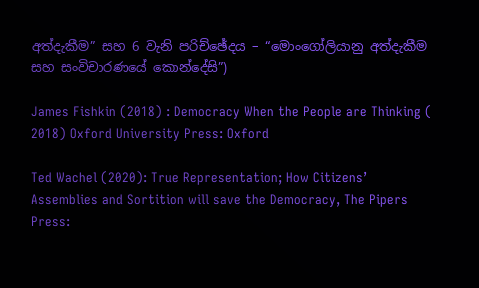අත්දැකීම” සහ 6 වැනි පරිච්ඡේදය – “මොංගෝලියානු අත්දැකීම සහ සංවිචාරණයේ කොන්දේසි”)

James Fishkin (2018) : Democracy When the People are Thinking ( 2018) Oxford University Press: Oxford

Ted Wachel (2020): True Representation; How Citizens’ Assemblies and Sortition will save the Democracy, The Pipers Press: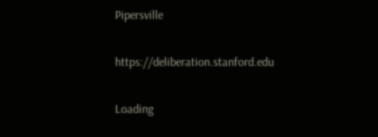Pipersville

https://deliberation.stanford.edu

Loading